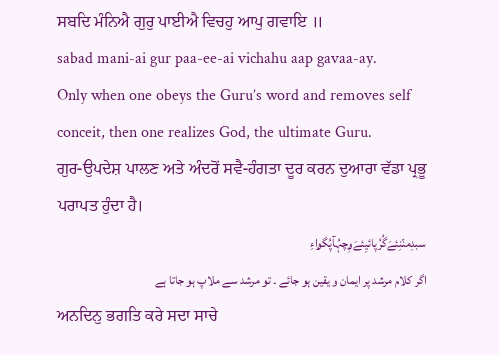ਸਬਦਿ ਮੰਨਿਐ ਗੁਰੁ ਪਾਈਐ ਵਿਚਹੁ ਆਪੁ ਗਵਾਇ ॥
sabad mani-ai gur paa-ee-ai vichahu aap gavaa-ay.
Only when one obeys the Guru’s word and removes self conceit, then one realizes God, the ultimate Guru.
ਗੁਰ-ਉਪਦੇਸ਼ ਪਾਲਣ ਅਤੇ ਅੰਦਰੋਂ ਸਵੈ-ਹੰਗਤਾ ਦੂਰ ਕਰਨ ਦੁਆਰਾ ਵੱਡਾ ਪ੍ਰਭੂ ਪਰਾਪਤ ਹੁੰਦਾ ਹੈ।
سبدِمنّنِئےَگُرُپائیِئےَۄِچہُآپُگۄاءِ
اگر کلام مرشد پر ایمان و یقین ہو جائے ۔ تو مرشد سے ملاپ ہو جاتا ہے
ਅਨਦਿਨੁ ਭਗਤਿ ਕਰੇ ਸਦਾ ਸਾਚੇ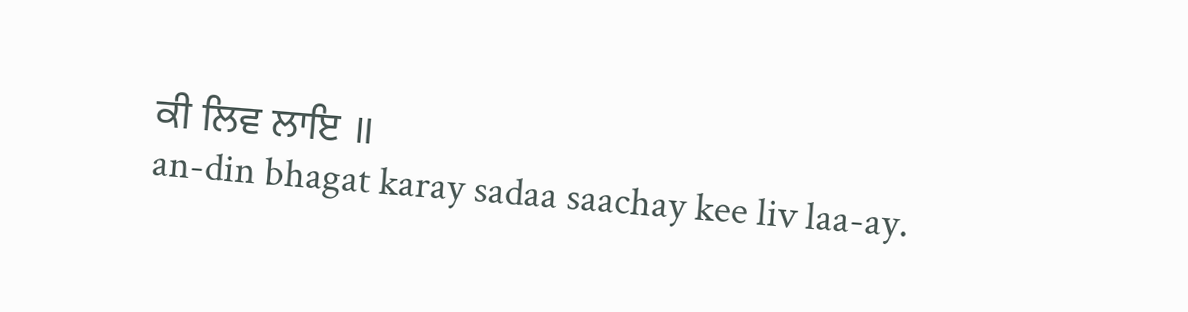ਕੀ ਲਿਵ ਲਾਇ ॥
an-din bhagat karay sadaa saachay kee liv laa-ay.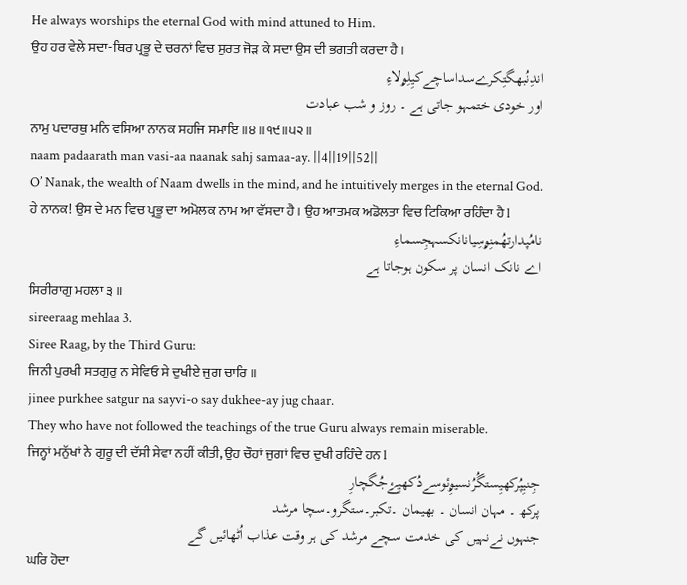He always worships the eternal God with mind attuned to Him.
ਉਹ ਹਰ ਵੇਲੇ ਸਦਾ-ਥਿਰ ਪ੍ਰਭੂ ਦੇ ਚਰਨਾਂ ਵਿਚ ਸੁਰਤ ਜੋੜ ਕੇ ਸਦਾ ਉਸ ਦੀ ਭਗਤੀ ਕਰਦਾ ਹੈ।
اندِنُبھگتِکرےسداساچےکیِلِۄلاءِ
اور خودی ختمہو جاتی ہے ۔ روز و شب عبادت
ਨਾਮੁ ਪਦਾਰਥੁ ਮਨਿ ਵਸਿਆ ਨਾਨਕ ਸਹਜਿ ਸਮਾਇ ॥੪॥੧੯॥੫੨॥
naam padaarath man vasi-aa naanak sahj samaa-ay. ||4||19||52||
O’ Nanak, the wealth of Naam dwells in the mind, and he intuitively merges in the eternal God.
ਹੇ ਨਾਨਕ! ਉਸ ਦੇ ਮਨ ਵਿਚ ਪ੍ਰਭੂ ਦਾ ਅਮੋਲਕ ਨਾਮ ਆ ਵੱਸਦਾ ਹੈ। ਉਹ ਆਤਮਕ ਅਡੋਲਤਾ ਵਿਚ ਟਿਕਿਆ ਰਹਿੰਦਾ ਹੈ l
نامُپدارتھُمنِۄسِیانانکسہجِسماءِ
اے نانک انسان پر سکون ہوجاتا ہے
ਸਿਰੀਰਾਗੁ ਮਹਲਾ ੩ ॥
sireeraag mehlaa 3.
Siree Raag, by the Third Guru:
ਜਿਨੀ ਪੁਰਖੀ ਸਤਗੁਰੁ ਨ ਸੇਵਿਓ ਸੇ ਦੁਖੀਏ ਜੁਗ ਚਾਰਿ ॥
jinee purkhee satgur na sayvi-o say dukhee-ay jug chaar.
They who have not followed the teachings of the true Guru always remain miserable.
ਜਿਨ੍ਹਾਂ ਮਨੁੱਖਾਂ ਨੇ ਗੁਰੂ ਦੀ ਦੱਸੀ ਸੇਵਾ ਨਹੀਂ ਕੀਤੀ, ਉਹ ਚੌਹਾਂ ਜੁਗਾਂ ਵਿਚ ਦੁਖੀ ਰਹਿੰਦੇ ਹਨ l
جِنیِپُرکھیِستگُرُنسیۄِئوسےدُکھیِۓجُگچارِ
پرکھ ۔ مہان انسان ۔ بھیمان ۔تکبر۔ستگرو۔سچا مرشد
جنہوں نےنہیں کی خدمت سچے مرشد کی ہر وقت عذاب اُٹھائیں گے
ਘਰਿ ਹੋਦਾ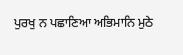ਪੁਰਖੁ ਨ ਪਛਾਣਿਆ ਅਭਿਮਾਨਿ ਮੁਠੇ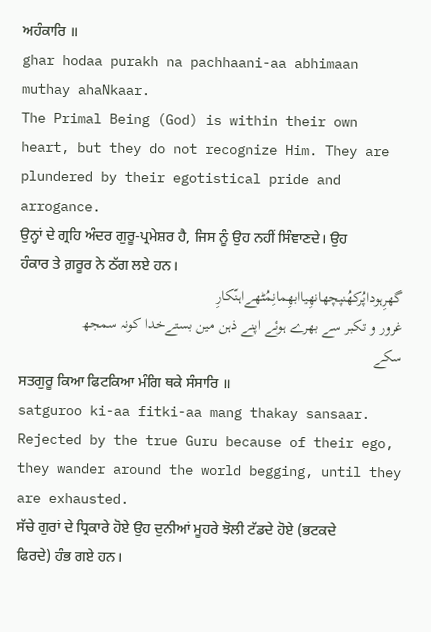ਅਹੰਕਾਰਿ ॥
ghar hodaa purakh na pachhaani-aa abhimaan muthay ahaNkaar.
The Primal Being (God) is within their own heart, but they do not recognize Him. They are plundered by their egotistical pride and arrogance.
ਉਨ੍ਹਾਂ ਦੇ ਗ੍ਰਹਿ ਅੰਦਰ ਗੁਰੂ-ਪ੍ਰਮੇਸ਼ਰ ਹੈ, ਜਿਸ ਨੂੰ ਉਹ ਨਹੀਂ ਸਿੰਞਾਣਦੇ। ਉਹ ਹੰਕਾਰ ਤੇ ਗ਼ਰੂਰ ਨੇ ਠੱਗ ਲਏ ਹਨ।
گھرِہوداپُرکھُنپچھانھِیاابھِمانِمُٹھےاہنّکارِ
غرور و تکبر سے بھرے ہوئے اپنے ذہن مین بستےخدا کونہ سمجھ سکے
ਸਤਗੁਰੂ ਕਿਆ ਫਿਟਕਿਆ ਮੰਗਿ ਥਕੇ ਸੰਸਾਰਿ ॥
satguroo ki-aa fitki-aa mang thakay sansaar.
Rejected by the true Guru because of their ego, they wander around the world begging, until they are exhausted.
ਸੱਚੇ ਗੁਰਾਂ ਦੇ ਧ੍ਰਿਕਾਰੇ ਹੋਏ ਉਹ ਦੁਨੀਆਂ ਮੂਹਰੇ ਝੋਲੀ ਟੱਡਦੇ ਹੋਏ (ਭਟਕਦੇ ਫਿਰਦੇ) ਹੰਭ ਗਏ ਹਨ।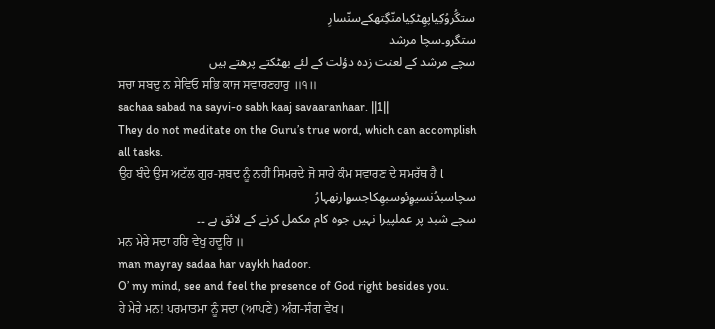ستگُروُکِیاپھِٹکِیامنّگِتھکےسنّسارِ
ستگرو۔سچا مرشد
سچے مرشد کے لعنت زدہ دؤلت کے لئے بھٹکتے پرھتے ہیں
ਸਚਾ ਸਬਦੁ ਨ ਸੇਵਿਓ ਸਭਿ ਕਾਜ ਸਵਾਰਣਹਾਰੁ ॥੧॥
sachaa sabad na sayvi-o sabh kaaj savaaranhaar. ||1||
They do not meditate on the Guru’s true word, which can accomplish all tasks.
ਉਹ ਬੰਦੇ ਉਸ ਅਟੱਲ ਗੁਰ-ਸ਼ਬਦ ਨੂੰ ਨਹੀਂ ਸਿਮਰਦੇ ਜੋ ਸਾਰੇ ਕੰਮ ਸਵਾਰਣ ਦੇ ਸਮਰੱਥ ਹੈ l
سچاسبدُنسیۄِئوسبھِکاجسۄارنھہارُ
سچے شبد پر عملپیرا نہیں جوہ کام مکمل کرنے کے لائق ہے ۔۔
ਮਨ ਮੇਰੇ ਸਦਾ ਹਰਿ ਵੇਖੁ ਹਦੂਰਿ ॥
man mayray sadaa har vaykh hadoor.
O’ my mind, see and feel the presence of God right besides you.
ਹੇ ਮੇਰੇ ਮਨ! ਪਰਮਾਤਮਾ ਨੂੰ ਸਦਾ (ਆਪਣੇ) ਅੰਗ-ਸੰਗ ਵੇਖ।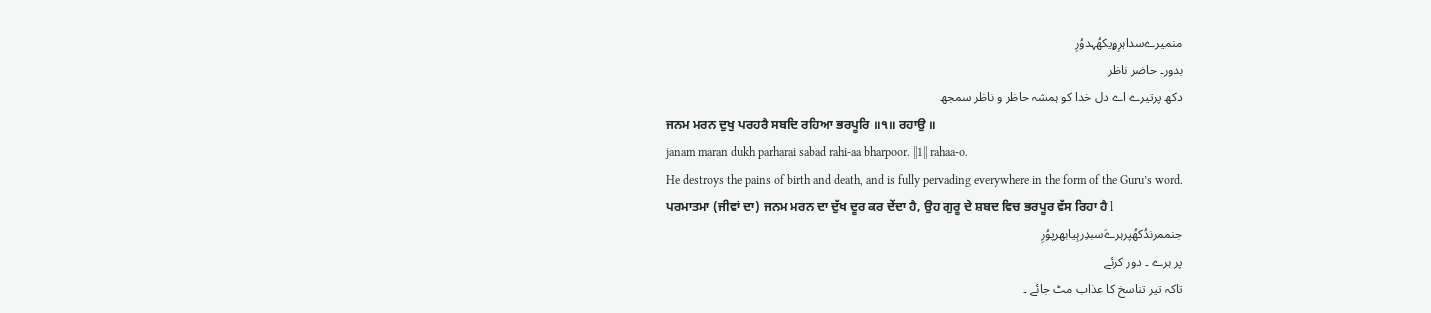منمیرےسداہرِۄیکھُہدوُرِ
بدور۔ حاضر ناظر
دکھ پرتیرے اے دل خدا کو ہمشہ حاظر و ناظر سمجھ
ਜਨਮ ਮਰਨ ਦੁਖੁ ਪਰਹਰੈ ਸਬਦਿ ਰਹਿਆ ਭਰਪੂਰਿ ॥੧॥ ਰਹਾਉ ॥
janam maran dukh parharai sabad rahi-aa bharpoor. ||1|| rahaa-o.
He destroys the pains of birth and death, and is fully pervading everywhere in the form of the Guru’s word.
ਪਰਮਾਤਮਾ (ਜੀਵਾਂ ਦਾ) ਜਨਮ ਮਰਨ ਦਾ ਦੁੱਖ ਦੂਰ ਕਰ ਦੇਂਦਾ ਹੈ, ਉਹ ਗੁਰੂ ਦੇ ਸ਼ਬਦ ਵਿਚ ਭਰਪੂਰ ਵੱਸ ਰਿਹਾ ਹੈ l
جنممرندُکھُپرہرےَسبدِرہِیابھرپوُرِ
پر ہرے ۔ دور کرئے
تاکہ تیر تناسخ کا عذاب مٹ جائے ۔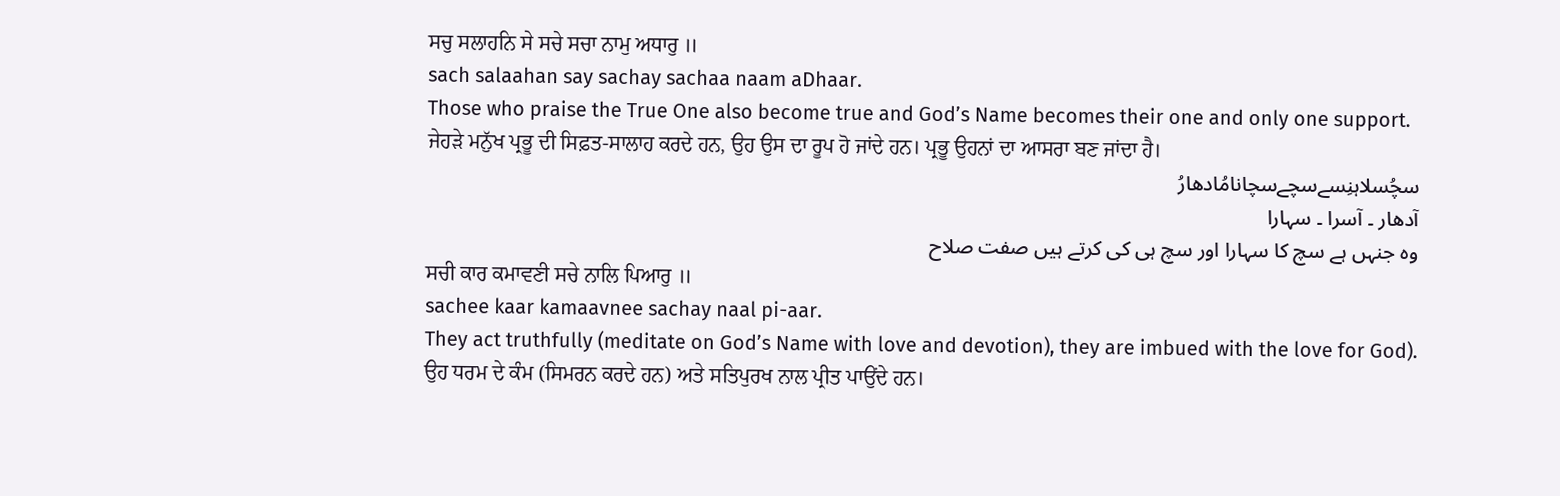ਸਚੁ ਸਲਾਹਨਿ ਸੇ ਸਚੇ ਸਚਾ ਨਾਮੁ ਅਧਾਰੁ ॥
sach salaahan say sachay sachaa naam aDhaar.
Those who praise the True One also become true and God’s Name becomes their one and only one support.
ਜੇਹੜੇ ਮਨੁੱਖ ਪ੍ਰਭੂ ਦੀ ਸਿਫ਼ਤ-ਸਾਲਾਹ ਕਰਦੇ ਹਨ, ਉਹ ਉਸ ਦਾ ਰੂਪ ਹੋ ਜਾਂਦੇ ਹਨ। ਪ੍ਰਭੂ ਉਹਨਾਂ ਦਾ ਆਸਰਾ ਬਣ ਜਾਂਦਾ ਹੈ।
سچُسلاہنِسےسچےسچانامُادھارُ
آدھار ۔ آسرا ۔ سہارا
وہ جنہں ہے سچ کا سہارا اور سچ ہی کی کرتے ہیں صفت صلاح
ਸਚੀ ਕਾਰ ਕਮਾਵਣੀ ਸਚੇ ਨਾਲਿ ਪਿਆਰੁ ॥
sachee kaar kamaavnee sachay naal pi-aar.
They act truthfully (meditate on God’s Name with love and devotion), they are imbued with the love for God).
ਉਹ ਧਰਮ ਦੇ ਕੰਮ (ਸਿਮਰਨ ਕਰਦੇ ਹਨ) ਅਤੇ ਸਤਿਪੁਰਖ ਨਾਲ ਪ੍ਰੀਤ ਪਾਉਂਦੇ ਹਨ।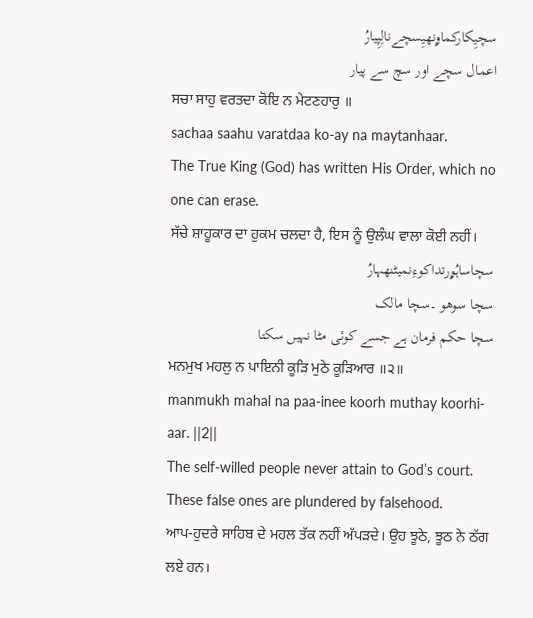سچیِکارکماۄنھیِسچےنالِپِیارُ
اعمال سچے اور سچ سے پیار
ਸਚਾ ਸਾਹੁ ਵਰਤਦਾ ਕੋਇ ਨ ਮੇਟਣਹਾਰੁ ॥
sachaa saahu varatdaa ko-ay na maytanhaar.
The True King (God) has written His Order, which no one can erase.
ਸੱਚੇ ਸ਼ਾਹੂਕਾਰ ਦਾ ਹੁਕਮ ਚਲਦਾ ਹੈ, ਇਸ ਨੂੰ ਉਲੰਘ ਵਾਲਾ ਕੋਈ ਨਹੀਂ।
سچاساہُۄرتداکوءِنمیٹنھہارُ
سچا سوھو ۔سچا مالک
سچا حکم فرمان ہے جسے کوئی مٹا نہیں سکتا
ਮਨਮੁਖ ਮਹਲੁ ਨ ਪਾਇਨੀ ਕੂੜਿ ਮੁਠੇ ਕੂੜਿਆਰ ॥੨॥
manmukh mahal na paa-inee koorh muthay koorhi-aar. ||2||
The self-willed people never attain to God’s court. These false ones are plundered by falsehood.
ਆਪ-ਹੁਦਰੇ ਸਾਹਿਬ ਦੇ ਮਹਲ ਤੱਕ ਨਹੀਂ ਅੱਪੜਦੇ। ਉਹ ਝੂਠੇ, ਝੂਠ ਨੇ ਠੱਗ ਲਏ ਹਨ।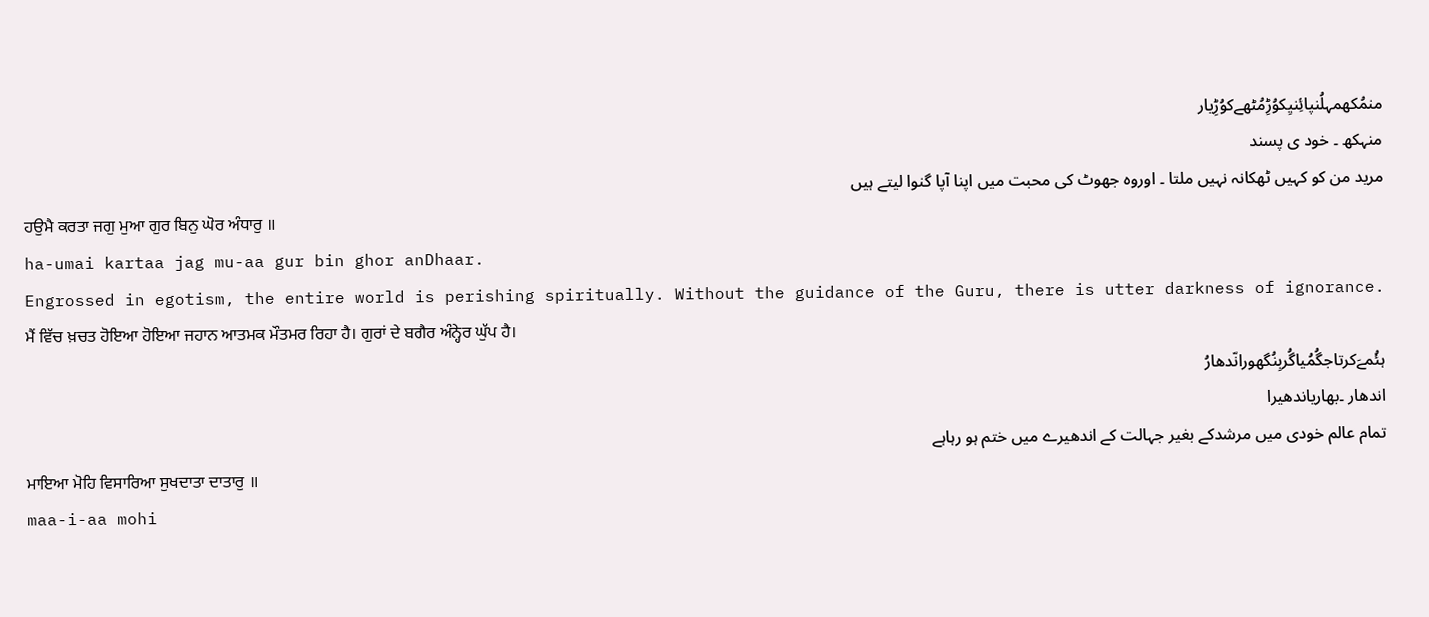منمُکھمہلُنپائِنیِکوُڑِمُٹھےکوُڑِیار
منہکھ ۔ خود ی پسند
مرید من کو کہیں ٹھکانہ نہیں ملتا ۔ اوروہ جھوٹ کی محبت میں اپنا آپا گنوا لیتے ہیں
ਹਉਮੈ ਕਰਤਾ ਜਗੁ ਮੁਆ ਗੁਰ ਬਿਨੁ ਘੋਰ ਅੰਧਾਰੁ ॥
ha-umai kartaa jag mu-aa gur bin ghor anDhaar.
Engrossed in egotism, the entire world is perishing spiritually. Without the guidance of the Guru, there is utter darkness of ignorance.
ਮੈਂ ਵਿੱਚ ਖ਼ਚਤ ਹੋਇਆ ਹੋਇਆ ਜਹਾਨ ਆਤਮਕ ਮੌਤਮਰ ਰਿਹਾ ਹੈ। ਗੁਰਾਂ ਦੇ ਬਗੈਰ ਅੰਨ੍ਹੇਰ ਘੁੱਪ ਹੈ।
ہئُمےَکرتاجگُمُیاگُربِنُگھورانّدھارُ
اندھار ۔بھاریاندھیرا
تمام عالم خودی میں مرشدکے بغیر جہالت کے اندھیرے میں ختم ہو رہاہے
ਮਾਇਆ ਮੋਹਿ ਵਿਸਾਰਿਆ ਸੁਖਦਾਤਾ ਦਾਤਾਰੁ ॥
maa-i-aa mohi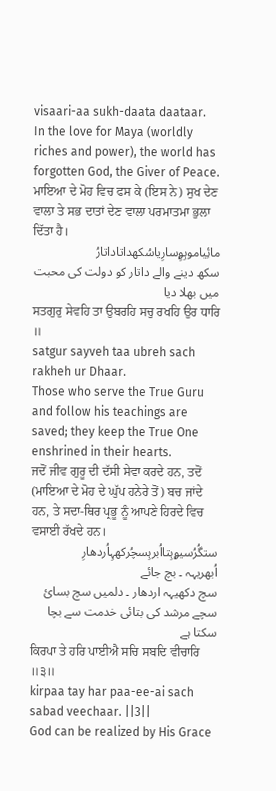visaari-aa sukh-daata daataar.
In the love for Maya (worldly riches and power), the world has forgotten God, the Giver of Peace.
ਮਾਇਆ ਦੇ ਮੋਹ ਵਿਚ ਫਸ ਕੇ (ਇਸ ਨੇ) ਸੁਖ ਦੇਣ ਵਾਲਾ ਤੇ ਸਭ ਦਾਤਾਂ ਦੇਣ ਵਾਲਾ ਪਰਮਾਤਮਾ ਭੁਲਾ ਦਿੱਤਾ ਹੈ।
مائِیاموہِۄِسارِیاسُکھداتاداتارُ
سکھ دینے والے داتار کو دولت کی محبت میں بھلا دیا
ਸਤਗੁਰੁ ਸੇਵਹਿ ਤਾ ਉਬਰਹਿ ਸਚੁ ਰਖਹਿ ਉਰ ਧਾਰਿ ॥
satgur sayveh taa ubreh sach rakheh ur Dhaar.
Those who serve the True Guru and follow his teachings are saved; they keep the True One enshrined in their hearts.
ਜਦੋਂ ਜੀਵ ਗੁਰੂ ਦੀ ਦੱਸੀ ਸੇਵਾ ਕਰਦੇ ਹਨ, ਤਦੋਂ (ਮਾਇਆ ਦੇ ਮੋਹ ਦੇ ਘੁੱਪ ਹਨੇਰੇ ਤੋਂ) ਬਚ ਜਾਂਦੇ ਹਨ, ਤੇ ਸਦਾ-ਥਿਰ ਪ੍ਰਭੂ ਨੂੰ ਆਪਣੇ ਹਿਰਦੇ ਵਿਚ ਵਸਾਈ ਰੱਖਦੇ ਹਨ।
ستگُرُسیۄہِتااُبرہِسچُرکھہِاُردھارِ
اُبھریہہ ۔ بچ جائے
سچ دکھیہہ اردھار ۔ دلمیں سچ بسائ
سچے مرشد کی بتائی خدمت سے بچا سکتا ہے
ਕਿਰਪਾ ਤੇ ਹਰਿ ਪਾਈਐ ਸਚਿ ਸਬਦਿ ਵੀਚਾਰਿ ॥੩॥
kirpaa tay har paa-ee-ai sach sabad veechaar. ||3||
God can be realized by His Grace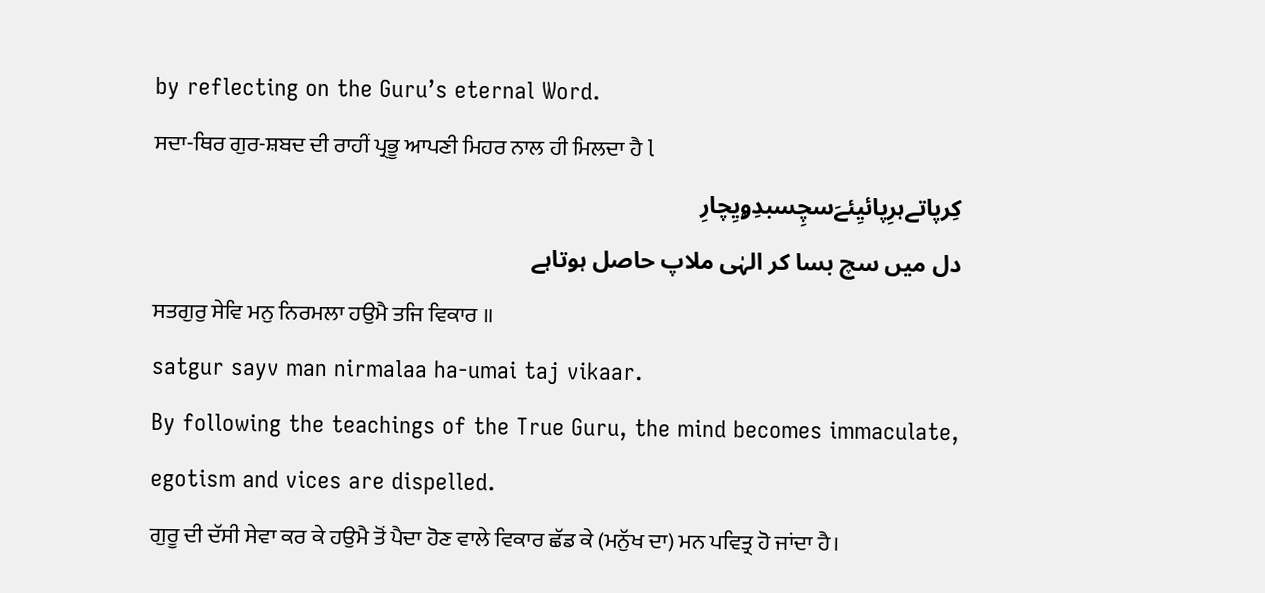by reflecting on the Guru’s eternal Word.
ਸਦਾ-ਥਿਰ ਗੁਰ-ਸ਼ਬਦ ਦੀ ਰਾਹੀਂ ਪ੍ਰਭੂ ਆਪਣੀ ਮਿਹਰ ਨਾਲ ਹੀ ਮਿਲਦਾ ਹੈ l
کِرپاتےہرِپائیِئےَسچِسبدِۄیِچارِ
دل میں سچ بسا کر الہٰی ملاپ حاصل ہوتاہے
ਸਤਗੁਰੁ ਸੇਵਿ ਮਨੁ ਨਿਰਮਲਾ ਹਉਮੈ ਤਜਿ ਵਿਕਾਰ ॥
satgur sayv man nirmalaa ha-umai taj vikaar.
By following the teachings of the True Guru, the mind becomes immaculate, egotism and vices are dispelled.
ਗੁਰੂ ਦੀ ਦੱਸੀ ਸੇਵਾ ਕਰ ਕੇ ਹਉਮੈ ਤੋਂ ਪੈਦਾ ਹੋਣ ਵਾਲੇ ਵਿਕਾਰ ਛੱਡ ਕੇ (ਮਨੁੱਖ ਦਾ) ਮਨ ਪਵਿਤ੍ਰ ਹੋ ਜਾਂਦਾ ਹੈ।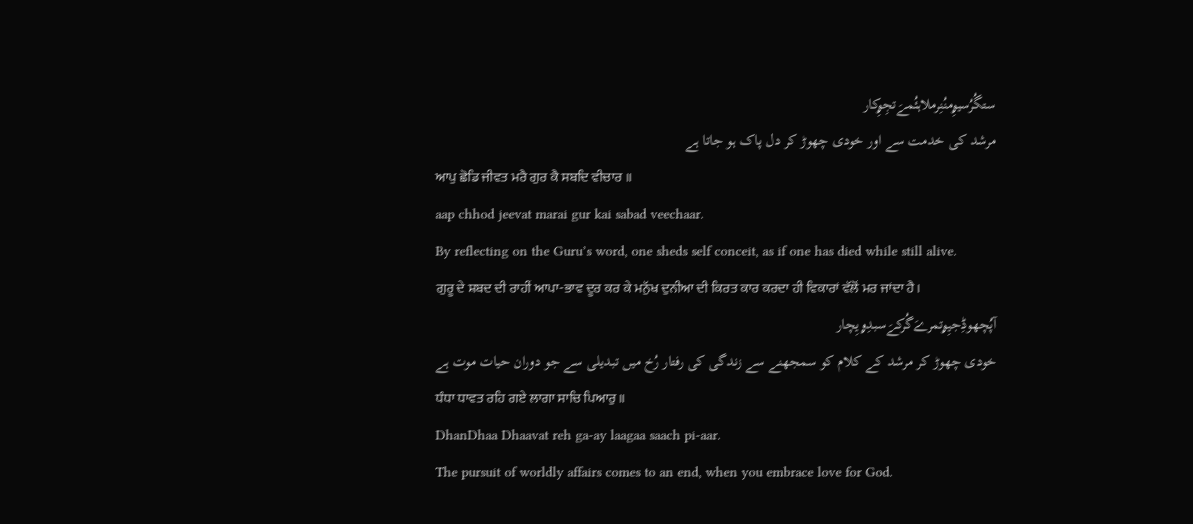ستگُرُسیۄِمنُنِرملاہئُمےَتجِۄِکار
مرشد کی خدمت سے اور خودی چھوڑ کر دل پاک ہو جاتا ہے
ਆਪੁ ਛੋਡਿ ਜੀਵਤ ਮਰੈ ਗੁਰ ਕੈ ਸਬਦਿ ਵੀਚਾਰ ॥
aap chhod jeevat marai gur kai sabad veechaar.
By reflecting on the Guru’s word, one sheds self conceit, as if one has died while still alive.
ਗੁਰੂ ਦੇ ਸ਼ਬਦ ਦੀ ਰਾਹੀਂ ਆਪਾ-ਭਾਵ ਦੂਰ ਕਰ ਕੇ ਮਨੁੱਖ ਦੁਨੀਆ ਦੀ ਕਿਰਤ ਕਾਰ ਕਰਦਾ ਹੀ ਵਿਕਾਰਾਂ ਵੱਲੋਂ ਮਰ ਜਾਂਦਾ ਹੈ।
آپُچھوڈِجیِۄتمرےَگُرکےَسبدِۄیِچار
خودی چھوڑ کر مرشد کے کلام کو سمجھنے سے زندگی کی رفتار رُخ میں تبدیلی سے جو دوران حیات موت ہے
ਧੰਧਾ ਧਾਵਤ ਰਹਿ ਗਏ ਲਾਗਾ ਸਾਚਿ ਪਿਆਰੁ ॥
DhanDhaa Dhaavat reh ga-ay laagaa saach pi-aar.
The pursuit of worldly affairs comes to an end, when you embrace love for God.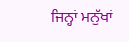ਜਿਨ੍ਹਾਂ ਮਨੁੱਖਾਂ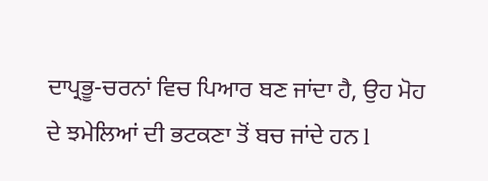ਦਾਪ੍ਰਭੂ-ਚਰਨਾਂ ਵਿਚ ਪਿਆਰ ਬਣ ਜਾਂਦਾ ਹੈ, ਉਹ ਮੋਹ ਦੇ ਝਮੇਲਿਆਂ ਦੀ ਭਟਕਣਾ ਤੋਂ ਬਚ ਜਾਂਦੇ ਹਨ l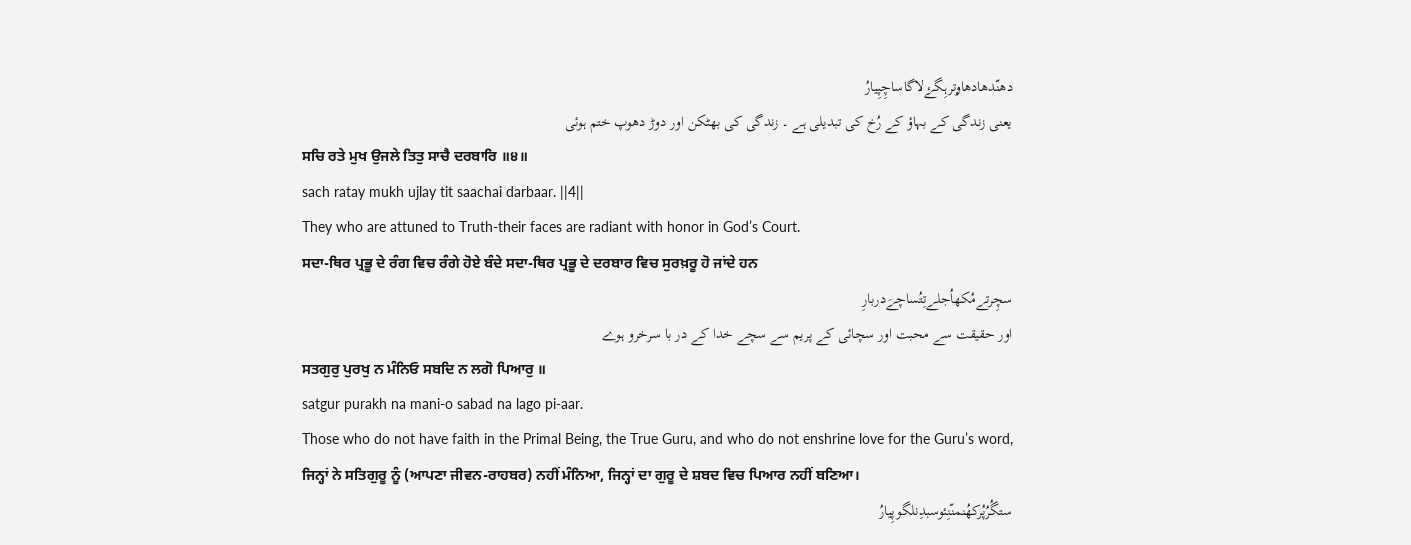دھنّدھادھاۄترہِگۓلاگاساچِپِیارُ
یعنی زندگی کے بہاؤ کے رُخ کی تبدیلی ہے ۔ زندگی کی بھٹکن اور دوڑ دھوپ ختم ہوئی
ਸਚਿ ਰਤੇ ਮੁਖ ਉਜਲੇ ਤਿਤੁ ਸਾਚੈ ਦਰਬਾਰਿ ॥੪॥
sach ratay mukh ujlay tit saachai darbaar. ||4||
They who are attuned to Truth-their faces are radiant with honor in God’s Court.
ਸਦਾ-ਥਿਰ ਪ੍ਰਭੂ ਦੇ ਰੰਗ ਵਿਚ ਰੰਗੇ ਹੋਏ ਬੰਦੇ ਸਦਾ-ਥਿਰ ਪ੍ਰਭੂ ਦੇ ਦਰਬਾਰ ਵਿਚ ਸੁਰਖ਼ਰੂ ਹੋ ਜਾਂਦੇ ਹਨ
سچِرتےمُکھاُجلےتِتُساچےَدربارِ
اور حقیقت سے محبت اور سچائی کے پریم سے سچے خدا کے در با سرخرو ہوے
ਸਤਗੁਰੁ ਪੁਰਖੁ ਨ ਮੰਨਿਓ ਸਬਦਿ ਨ ਲਗੋ ਪਿਆਰੁ ॥
satgur purakh na mani-o sabad na lago pi-aar.
Those who do not have faith in the Primal Being, the True Guru, and who do not enshrine love for the Guru’s word,
ਜਿਨ੍ਹਾਂ ਨੇ ਸਤਿਗੁਰੂ ਨੂੰ (ਆਪਣਾ ਜੀਵਨ-ਰਾਹਬਰ) ਨਹੀਂ ਮੰਨਿਆ, ਜਿਨ੍ਹਾਂ ਦਾ ਗੁਰੂ ਦੇ ਸ਼ਬਦ ਵਿਚ ਪਿਆਰ ਨਹੀਂ ਬਣਿਆ।
ستگُرُپُرکھُنمنّنِئوسبدِنلگوپِیارُ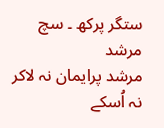ستگر پرکھ ۔ سچ مرشد
مرشد پرایمان نہ لاکر نہ اُسکے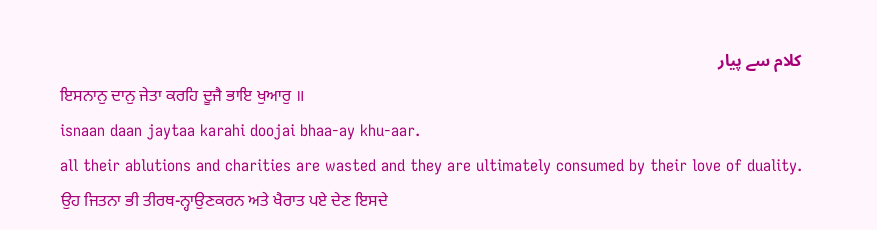کلام سے پیار
ਇਸਨਾਨੁ ਦਾਨੁ ਜੇਤਾ ਕਰਹਿ ਦੂਜੈ ਭਾਇ ਖੁਆਰੁ ॥
isnaan daan jaytaa karahi doojai bhaa-ay khu-aar.
all their ablutions and charities are wasted and they are ultimately consumed by their love of duality.
ਉਹ ਜਿਤਨਾ ਭੀ ਤੀਰਥ-ਨ੍ਹਾਉਣਕਰਨ ਅਤੇ ਖੈਰਾਤ ਪਏ ਦੇਣ ਇਸਦੇ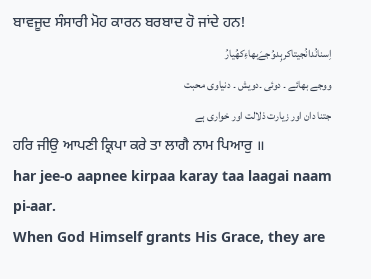ਬਾਵਜੂਦ ਸੰਸਾਰੀ ਮੋਹ ਕਾਰਨ ਬਰਬਾਦ ਹੋ ਜਾਂਦੇ ਹਨ!
اِسنانُدانُجیتاکرہِدوُجےَبھاءِکھُیارُ
ووجے بھائے ۔ دوئی ۔دویش ۔ دنیاوی محبت
جتنا دان اور زیارت ذلالت اور خواری ہے
ਹਰਿ ਜੀਉ ਆਪਣੀ ਕ੍ਰਿਪਾ ਕਰੇ ਤਾ ਲਾਗੈ ਨਾਮ ਪਿਆਰੁ ॥
har jee-o aapnee kirpaa karay taa laagai naam pi-aar.
When God Himself grants His Grace, they are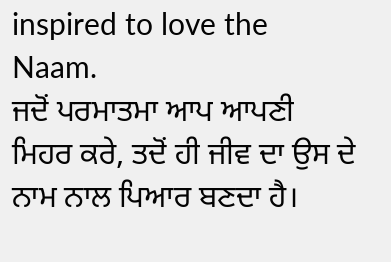inspired to love the Naam.
ਜਦੋਂ ਪਰਮਾਤਮਾ ਆਪ ਆਪਣੀ ਮਿਹਰ ਕਰੇ, ਤਦੋਂ ਹੀ ਜੀਵ ਦਾ ਉਸ ਦੇ ਨਾਮ ਨਾਲ ਪਿਆਰ ਬਣਦਾ ਹੈ।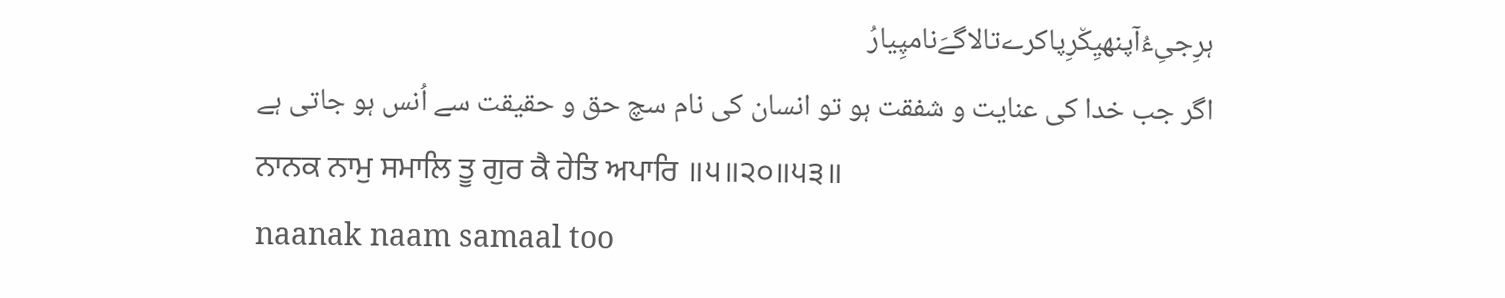ہرِجیِءُآپنھیِک٘رِپاکرےتالاگےَنامپِیارُ
اگر جب خدا کی عنایت و شفقت ہو تو انسان کی نام سچ حق و حقیقت سے اُنس ہو جاتی ہے
ਨਾਨਕ ਨਾਮੁ ਸਮਾਲਿ ਤੂ ਗੁਰ ਕੈ ਹੇਤਿ ਅਪਾਰਿ ॥੫॥੨੦॥੫੩॥
naanak naam samaal too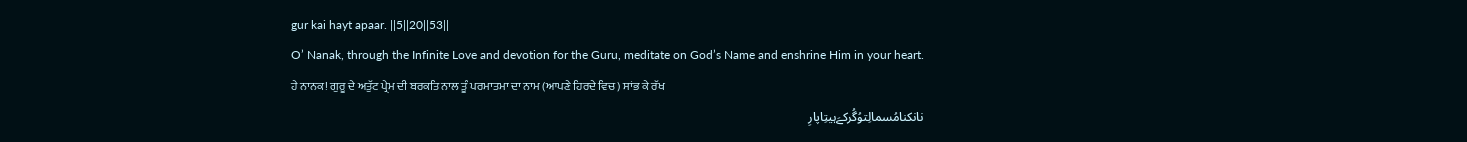gur kai hayt apaar. ||5||20||53||
O’ Nanak, through the Infinite Love and devotion for the Guru, meditate on God’s Name and enshrine Him in your heart.
ਹੇ ਨਾਨਕ! ਗੁਰੂ ਦੇ ਅਤੁੱਟ ਪ੍ਰੇਮ ਦੀ ਬਰਕਤਿ ਨਾਲ ਤੂੰ ਪਰਮਾਤਮਾ ਦਾ ਨਾਮ (ਆਪਣੇ ਹਿਰਦੇ ਵਿਚ) ਸਾਂਭ ਕੇ ਰੱਖ
نانکنامُسمالِتوُگُرکےَہیتِاپارِ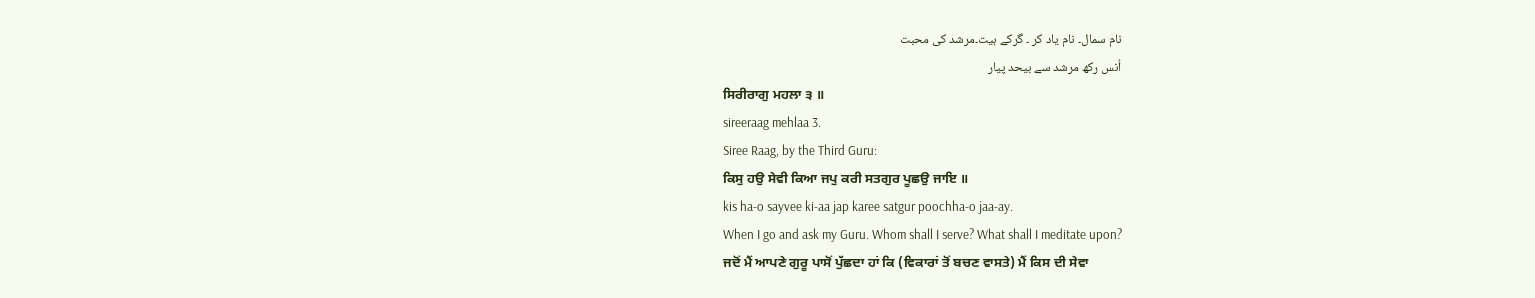نام سمال۔ نام یاد کر ۔ گرکے ہیت۔مرشد کی محبت
اُنس رکھ مرشد سے بیحد پیار
ਸਿਰੀਰਾਗੁ ਮਹਲਾ ੩ ॥
sireeraag mehlaa 3.
Siree Raag, by the Third Guru:
ਕਿਸੁ ਹਉ ਸੇਵੀ ਕਿਆ ਜਪੁ ਕਰੀ ਸਤਗੁਰ ਪੂਛਉ ਜਾਇ ॥
kis ha-o sayvee ki-aa jap karee satgur poochha-o jaa-ay.
When I go and ask my Guru. Whom shall I serve? What shall I meditate upon?
ਜਦੋਂ ਮੈਂ ਆਪਣੇ ਗੁਰੂ ਪਾਸੋਂ ਪੁੱਛਦਾ ਹਾਂ ਕਿ (ਵਿਕਾਰਾਂ ਤੋਂ ਬਚਣ ਵਾਸਤੇ) ਮੈਂ ਕਿਸ ਦੀ ਸੇਵਾ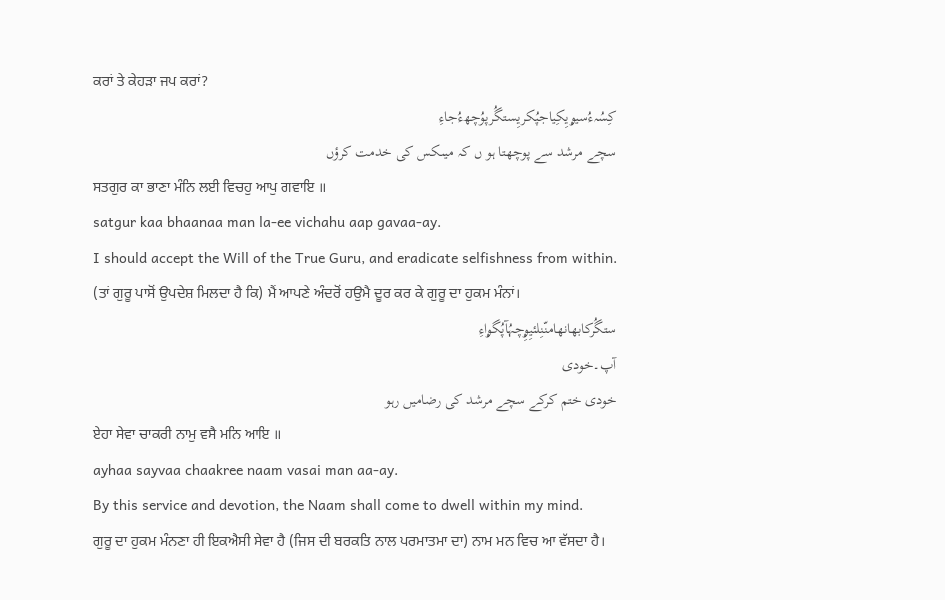ਕਰਾਂ ਤੇ ਕੇਹੜਾ ਜਪ ਕਰਾਂ?
کِسُہءُسیۄیِکِیاجپُکریِستگُرپوُچھءُجاءِ
سچے مرشد سے پوچھتا ہو ں کہ میںکس کی خدمت کرؤں
ਸਤਗੁਰ ਕਾ ਭਾਣਾ ਮੰਨਿ ਲਈ ਵਿਚਹੁ ਆਪੁ ਗਵਾਇ ॥
satgur kaa bhaanaa man la-ee vichahu aap gavaa-ay.
I should accept the Will of the True Guru, and eradicate selfishness from within.
(ਤਾਂ ਗੁਰੂ ਪਾਸੋਂ ਉਪਦੇਸ਼ ਮਿਲਦਾ ਹੈ ਕਿ) ਮੈਂ ਆਪਣੇ ਅੰਦਰੋਂ ਹਉਮੈ ਦੂਰ ਕਰ ਕੇ ਗੁਰੂ ਦਾ ਹੁਕਮ ਮੰਨਾਂ।
ستگُرکابھانھامنّنِلئیِۄِچہُآپُگۄاءِ
آپ۔خودی
خودی ختم کرکے سچے مرشد کی رضامیں رہو
ਏਹਾ ਸੇਵਾ ਚਾਕਰੀ ਨਾਮੁ ਵਸੈ ਮਨਿ ਆਇ ॥
ayhaa sayvaa chaakree naam vasai man aa-ay.
By this service and devotion, the Naam shall come to dwell within my mind.
ਗੁਰੂ ਦਾ ਹੁਕਮ ਮੰਨਣਾ ਹੀ ਇਕਐਸੀ ਸੇਵਾ ਹੈ (ਜਿਸ ਦੀ ਬਰਕਤਿ ਨਾਲ ਪਰਮਾਤਮਾ ਦਾ) ਨਾਮ ਮਨ ਵਿਚ ਆ ਵੱਸਦਾ ਹੈ।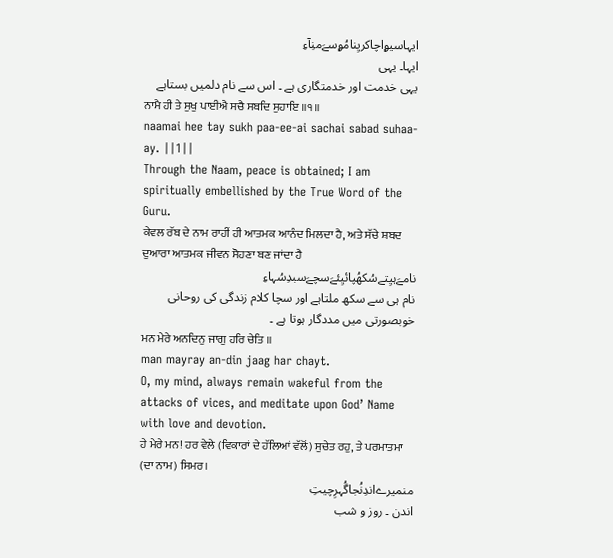ایہاسیۄاچاکریِنامُۄسےَمنِآءِ
ایہا۔ یہی
یہی خدمت اور خدمتگاری ہے ۔ اس سے نام دلمیں بستاہے
ਨਾਮੈ ਹੀ ਤੇ ਸੁਖੁ ਪਾਈਐ ਸਚੈ ਸਬਦਿ ਸੁਹਾਇ ॥੧॥
naamai hee tay sukh paa-ee-ai sachai sabad suhaa-ay. ||1||
Through the Naam, peace is obtained; I am spiritually embellished by the True Word of the Guru.
ਕੇਵਲ ਰੱਬ ਦੇ ਨਾਮ ਰਾਹੀਂ ਹੀ ਆਤਮਕ ਆਨੰਦ ਮਿਲਦਾ ਹੈ, ਅਤੇ ਸੱਚੇ ਸ਼ਬਦ ਦੁਆਰਾ ਆਤਮਕ ਜੀਵਨ ਸੋਹਣਾ ਬਣ ਜਾਂਦਾ ਹੈ
نامےَہیِتےسُکھُپائیِئےَسچےَسبدِسُہاءِ
نام ہی سے سکھ ملتاہے اور سچا کلام زندگی کی روحانی خوبصورتی میں مددگار ہوتا ہے ۔
ਮਨ ਮੇਰੇ ਅਨਦਿਨੁ ਜਾਗੁ ਹਰਿ ਚੇਤਿ ॥
man mayray an-din jaag har chayt.
O, my mind, always remain wakeful from the attacks of vices, and meditate upon God’ Name with love and devotion.
ਹੇ ਮੇਰੇ ਮਨ! ਹਰ ਵੇਲੇ (ਵਿਕਾਰਾਂ ਦੇ ਹੱਲਿਆਂ ਵੱਲੋਂ) ਸੁਚੇਤ ਰਹੁ, ਤੇ ਪਰਮਾਤਮਾ (ਦਾ ਨਾਮ) ਸਿਮਰ।
منمیرےاندِنُجاگُہرِچیتِ
اندن ۔ روز و شب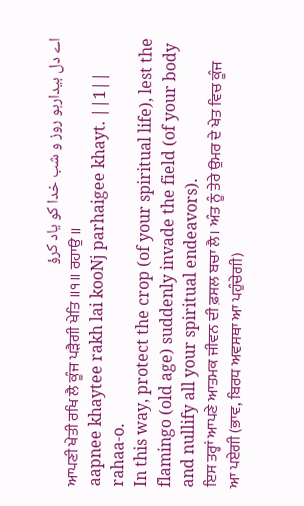اے دل بیدارہو روز و شب خدا کو یاد کرؤ
ਆਪਣੀ ਖੇਤੀ ਰਖਿ ਲੈ ਕੂੰਜ ਪੜੈਗੀ ਖੇਤਿ ॥੧॥ ਰਹਾਉ ॥
aapnee khaytee rakh lai kooNj parhaigee khayt. ||1|| rahaa-o.
In this way, protect the crop (of your spiritual life), lest the flamingo (old age) suddenly invade the field (of your body and nullify all your spiritual endeavors).
ਇਸ ਤਰ੍ਹਾਂ ਆਪਣੇ ਆਤਮਕ ਜੀਵਨ ਦੀ ਫ਼ਸਲ ਬਚਾ ਲੈ। ਅੰਤ ਨੂੰ ਤੇਰੇ ਉਮਰ ਦੇ ਖੇਤ ਵਿਚ ਕੂੰਜ ਆ ਪਏਗੀ (ਭਾਵ, ਬਿਰਧ ਅਵਸਥਾ ਆ ਪਹੁੰਚੇਗੀ)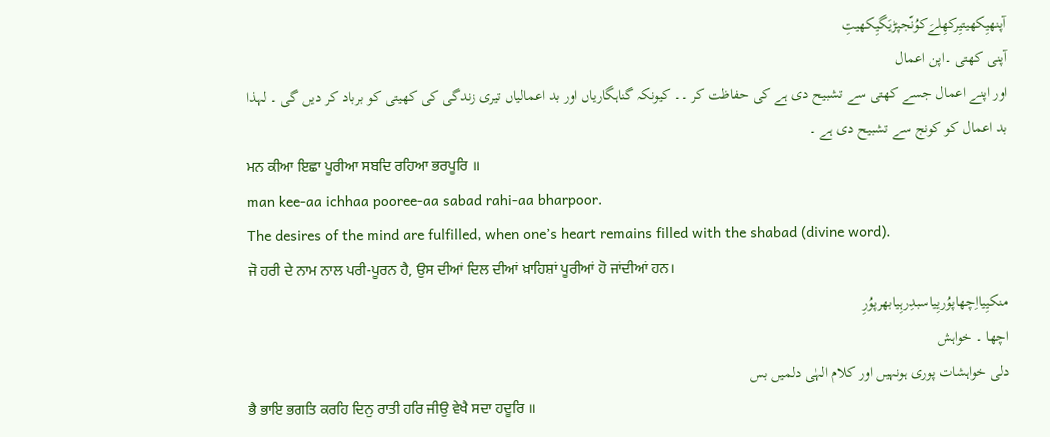آپنھیِکھیتیِرکھِلےَکوُنّجپڑیَگیِکھیتِ
آپنی کھتی ۔اپن اعمال
اور اپنے اعمال جسے کھتی سے تشبیح دی ہے کی حفاظت کر ۔۔ کیونکہ گناہگاریاں اور بد اعمالیاں تیری زندگی کی کھیتی کو برباد کر دیں گی ۔ لہذا بد اعمال کو کونج سے تشبیح دی ہے ۔
ਮਨ ਕੀਆ ਇਛਾ ਪੂਰੀਆ ਸਬਦਿ ਰਹਿਆ ਭਰਪੂਰਿ ॥
man kee-aa ichhaa pooree-aa sabad rahi-aa bharpoor.
The desires of the mind are fulfilled, when one’s heart remains filled with the shabad (divine word).
ਜੋ ਹਰੀ ਦੇ ਨਾਮ ਨਾਲ ਪਰੀ-ਪੂਰਨ ਹੈ, ਉਸ ਦੀਆਂ ਦਿਲ ਦੀਆਂ ਖ਼ਾਹਿਸ਼ਾਂ ਪੂਰੀਆਂ ਹੋ ਜਾਂਦੀਆਂ ਹਨ।
منکیِیااِچھاپوُریِیاسبدِرہِیابھرپوُرِ
اچھا ۔ خواہش
دلی خواہشات پوری ہونہیں اور کلام الہٰی دلمیں بس
ਭੈ ਭਾਇ ਭਗਤਿ ਕਰਹਿ ਦਿਨੁ ਰਾਤੀ ਹਰਿ ਜੀਉ ਵੇਖੈ ਸਦਾ ਹਦੂਰਿ ॥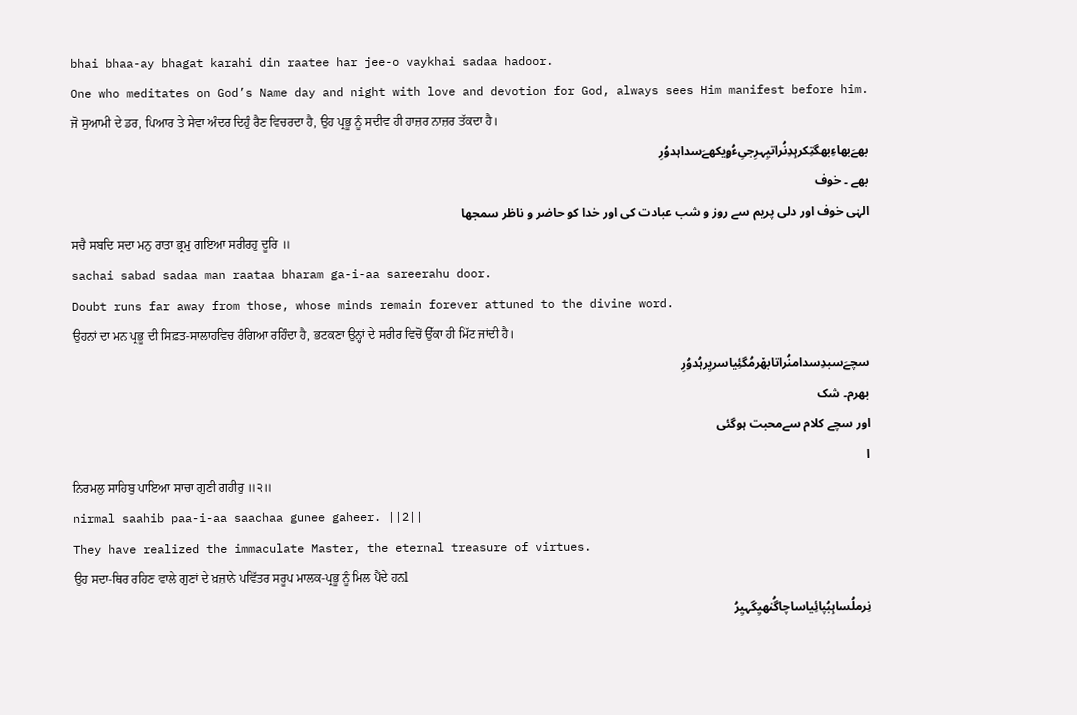bhai bhaa-ay bhagat karahi din raatee har jee-o vaykhai sadaa hadoor.
One who meditates on God’s Name day and night with love and devotion for God, always sees Him manifest before him.
ਜੋ ਸੁਆਮੀ ਦੇ ਡਰ, ਪਿਆਰ ਤੇ ਸੇਵਾ ਅੰਦਰ ਦਿਹੁੰ ਰੈਣ ਵਿਚਰਦਾ ਹੈ, ਉਹ ਪ੍ਰਭੂ ਨੂੰ ਸਦੀਵ ਹੀ ਹਾਜ਼ਰ ਨਾਜ਼ਰ ਤੱਕਦਾ ਹੈ।
بھےَبھاءِبھگتِکرہِدِنُراتیِہرِجیِءُۄیکھےَسداہدوُرِ
بھے ۔ خوف
الہٰی خوف اور دلی پریم سے روز و شب عبادت کی اور خدا کو حاضر و ناظر سمجھا
ਸਚੈ ਸਬਦਿ ਸਦਾ ਮਨੁ ਰਾਤਾ ਭ੍ਰਮੁ ਗਇਆ ਸਰੀਰਹੁ ਦੂਰਿ ॥
sachai sabad sadaa man raataa bharam ga-i-aa sareerahu door.
Doubt runs far away from those, whose minds remain forever attuned to the divine word.
ਉਹਨਾਂ ਦਾ ਮਨ ਪ੍ਰਭੂ ਦੀ ਸਿਫ਼ਤ-ਸਾਲਾਹਵਿਚ ਰੰਗਿਆ ਰਹਿੰਦਾ ਹੈ, ਭਟਕਣਾ ਉਨ੍ਹਾਂ ਦੇ ਸਰੀਰ ਵਿਚੋਂ ਉੱਕਾ ਹੀ ਮਿੱਟ ਜਾਂਦੀ ਹੈ।
سچےَسبدِسدامنُراتابھ٘رمُگئِیاسریِرہُدوُرِ
بھرم۔ شک
اور سچے کلام سےمحبت ہوگئی
ا
ਨਿਰਮਲੁ ਸਾਹਿਬੁ ਪਾਇਆ ਸਾਚਾ ਗੁਣੀ ਗਹੀਰੁ ॥੨॥
nirmal saahib paa-i-aa saachaa gunee gaheer. ||2||
They have realized the immaculate Master, the eternal treasure of virtues.
ਉਹ ਸਦਾ-ਥਿਰ ਰਹਿਣ ਵਾਲੇ ਗੁਣਾਂ ਦੇ ਖ਼ਜ਼ਾਨੇ ਪਵਿੱਤਰ ਸਰੂਪ ਮਾਲਕ-ਪ੍ਰਭੂ ਨੂੰ ਮਿਲ ਪੈਂਦੇ ਹਨl
نِرملُساہِبُپائِیاساچاگُنھیِگہیِرُ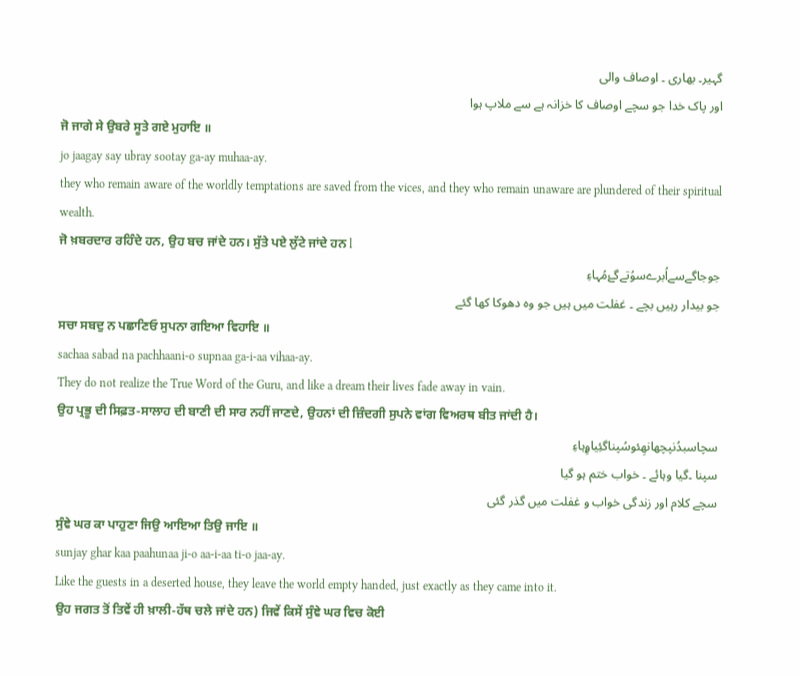گہیر۔ بھاری ۔ اوصاف والی
اور پاک خدا جو سچے اوصاف کا خزانہ ہے سے ملاپ ہوا
ਜੋ ਜਾਗੇ ਸੇ ਉਬਰੇ ਸੂਤੇ ਗਏ ਮੁਹਾਇ ॥
jo jaagay say ubray sootay ga-ay muhaa-ay.
they who remain aware of the worldly temptations are saved from the vices, and they who remain unaware are plundered of their spiritual wealth.
ਜੋ ਖ਼ਬਰਦਾਰ ਰਹਿੰਦੇ ਹਨ, ਉਹ ਬਚ ਜਾਂਦੇ ਹਨ। ਸੁੱਤੇ ਪਏ ਲੁੱਟੇ ਜਾਂਦੇ ਹਨ l
جوجاگےسےاُبرےسوُتےگۓمُہاءِ
جو بیدار رہیں بچے ۔ غفلت میں ہیں جو وہ دھوکا کھا گئے
ਸਚਾ ਸਬਦੁ ਨ ਪਛਾਣਿਓ ਸੁਪਨਾ ਗਇਆ ਵਿਹਾਇ ॥
sachaa sabad na pachhaani-o supnaa ga-i-aa vihaa-ay.
They do not realize the True Word of the Guru, and like a dream their lives fade away in vain.
ਉਹ ਪ੍ਰਭੂ ਦੀ ਸਿਫ਼ਤ-ਸਾਲਾਹ ਦੀ ਬਾਣੀ ਦੀ ਸਾਰ ਨਹੀਂ ਜਾਣਦੇ, ਉਹਨਾਂ ਦੀ ਜ਼ਿੰਦਗੀ ਸੁਪਨੇ ਵਾਂਗ ਵਿਅਰਥ ਬੀਤ ਜਾਂਦੀ ਹੈ।
سچاسبدُنپچھانھِئوسُپناگئِیاۄِہاءِ
سپنا ۔گیا وہائے ۔ خواب ختم ہو گیا
سچے کلام اور زندگی خواب و غفلت میں گذر گئی
ਸੁੰਞੇ ਘਰ ਕਾ ਪਾਹੁਣਾ ਜਿਉ ਆਇਆ ਤਿਉ ਜਾਇ ॥
sunjay ghar kaa paahunaa ji-o aa-i-aa ti-o jaa-ay.
Like the guests in a deserted house, they leave the world empty handed, just exactly as they came into it.
ਉਹ ਜਗਤ ਤੋਂ ਤਿਵੇਂ ਹੀ ਖ਼ਾਲੀ-ਹੱਥ ਚਲੇ ਜਾਂਦੇ ਹਨ) ਜਿਵੇਂ ਕਿਸੇਂ ਸੁੰਞੇ ਘਰ ਵਿਚ ਕੋਈ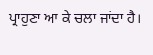ਪ੍ਰਾਹੁਣਾ ਆ ਕੇ ਚਲਾ ਜਾਂਦਾ ਹੈ।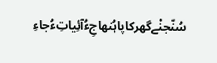سُنّجنْےگھرکاپاہُنھاجِءُآئِیاتِءُجاءِ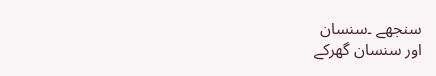سنجھے ۔سنسان
اور سنسان گھرکے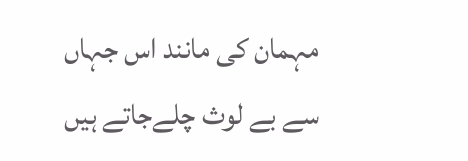مہمان کی مانند اس جہاں سے بے لوث چلےجاتے ہیں